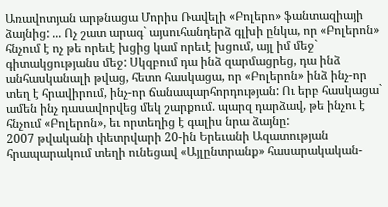Առավոտյան արթնացա Մորիս Ռավելի «Բոլերո» ֆանտազիայի ձայնից: ... Ոչ շատ արագ` այսուհանդերձ գլխի ընկա, որ «Բոլերոն» հնչում է ոչ թե որեւէ խցից կամ որեւէ խցում, այլ իմ մեջ` գիտակցությանս մեջ: Սկզբում դա ինձ զարմացրեց, դա ինձ անհասկանալի թվաց, հետո հասկացա, որ «Բոլերոն» ինձ ինչ-որ տեղ է հրավիրում, ինչ-որ ճանապարհորդության: Ու երբ հասկացա` ամեն ինչ դասավորվեց մեկ շարքում. պարզ դարձավ, թե ինչու է հնչում «Բոլերոն», եւ որտեղից է գալիս նրա ձայնը:
2007 թվականի փետրվարի 20-ին Երեւանի Ազատության հրապարակում տեղի ունեցավ «Այլընտրանք» հասարակական-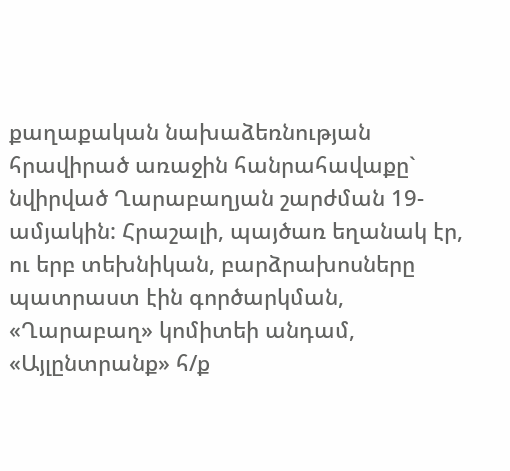քաղաքական նախաձեռնության հրավիրած առաջին հանրահավաքը` նվիրված Ղարաբաղյան շարժման 19-ամյակին: Հրաշալի, պայծառ եղանակ էր, ու երբ տեխնիկան, բարձրախոսները պատրաստ էին գործարկման, «Ղարաբաղ» կոմիտեի անդամ, «Այլընտրանք» հ/ք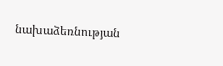նախաձեռնության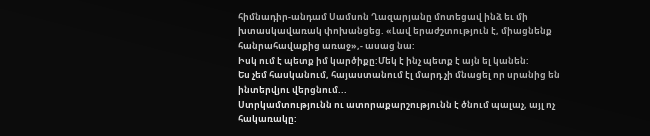հիմնադիր-անդամ Սամսոն Ղազարյանը մոտեցավ ինձ եւ մի խտասկավառակ փոխանցեց. «Լավ երաժշտություն է, միացնենք հանրահավաքից առաջ»,- ասաց նա:
Իսկ ում է պետք իմ կարծիքը:Մեկ է ինչ պետք է այն ել կանեն:
Ես չեմ հասկանում, հայաստանում էլ մարդ չի մնացել որ սրանից են ինտերվյու վերցնում...
Ստրկամտությունն ու ատորաքարշությունն է ծնում պալաչ, այլ ոչ հակառակը: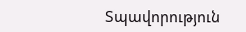Տպավորություն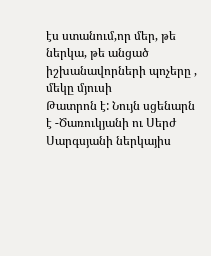էս ստանում,որ մեր, թե ներկա, թե անցած իշխանավորների պոչերը , մեկը մյուսի
Թատրոն է: Նույն սցենարն է -Ծառուկյանի ու Սերժ Սարգսյանի ներկայիս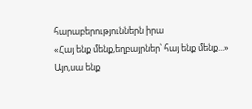հարաբերություններն իրա
«Հայ ենք մենք,եղբայրներ՝ հայ ենք մենք...»
Այո,սա ենք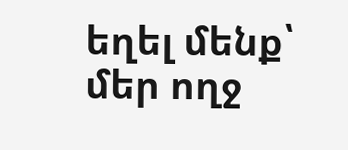եղել մենք՝ մեր ողջ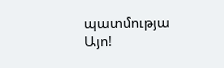պատմությա
Այո!